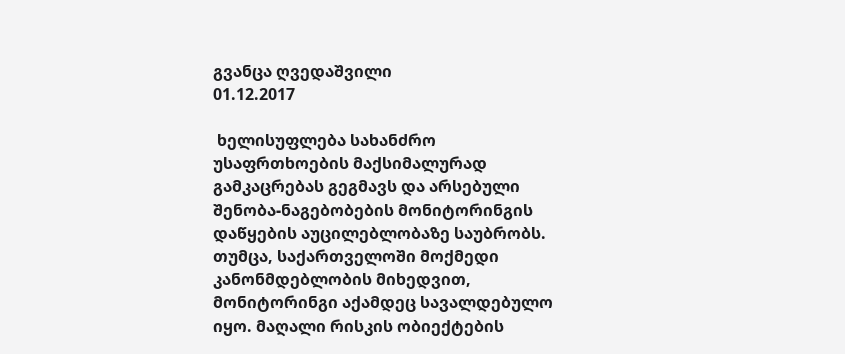გვანცა ღვედაშვილი
01.12.2017

 ხელისუფლება სახანძრო უსაფრთხოების მაქსიმალურად გამკაცრებას გეგმავს და არსებული შენობა-ნაგებობების მონიტორინგის დაწყების აუცილებლობაზე საუბრობს. თუმცა, საქართველოში მოქმედი კანონმდებლობის მიხედვით, მონიტორინგი აქამდეც სავალდებულო იყო. მაღალი რისკის ობიექტების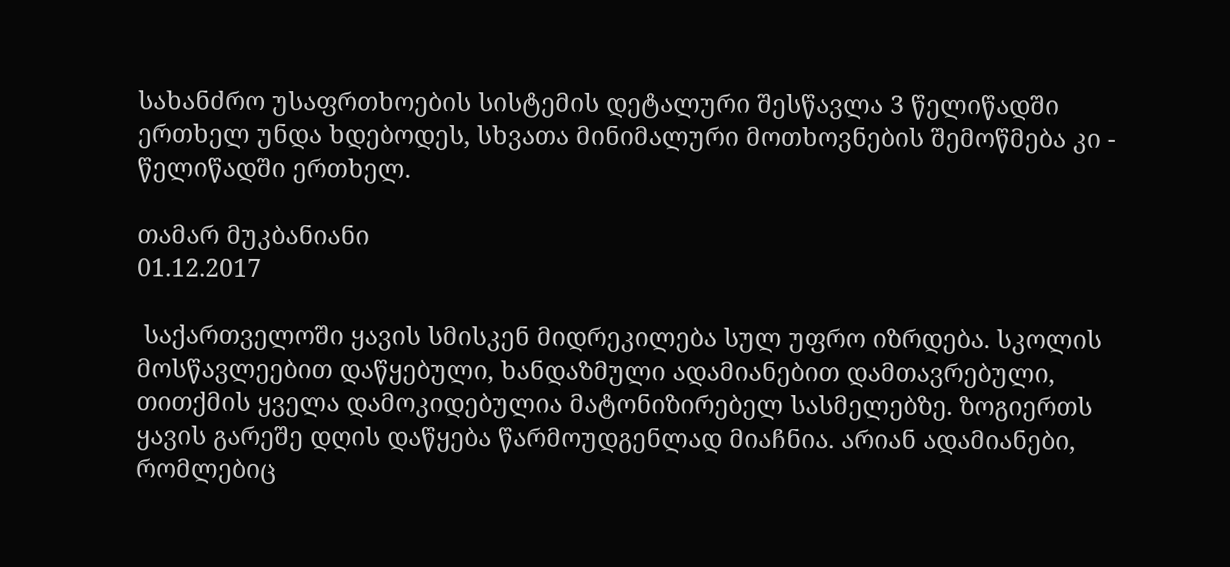სახანძრო უსაფრთხოების სისტემის დეტალური შესწავლა 3 წელიწადში ერთხელ უნდა ხდებოდეს, სხვათა მინიმალური მოთხოვნების შემოწმება კი - წელიწადში ერთხელ.

თამარ მუკბანიანი
01.12.2017

 საქართველოში ყავის სმისკენ მიდრეკილება სულ უფრო იზრდება. სკოლის მოსწავლეებით დაწყებული, ხანდაზმული ადამიანებით დამთავრებული, თითქმის ყველა დამოკიდებულია მატონიზირებელ სასმელებზე. ზოგიერთს ყავის გარეშე დღის დაწყება წარმოუდგენლად მიაჩნია. არიან ადამიანები, რომლებიც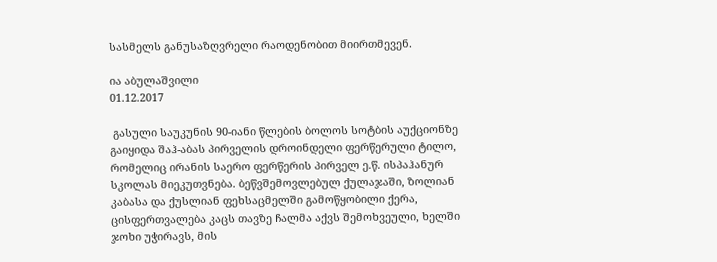სასმელს განუსაზღვრელი რაოდენობით მიირთმევენ.

ია აბულაშვილი
01.12.2017

 გასული საუკუნის 90-იანი წლების ბოლოს სოტბის აუქციონზე გაიყიდა შაჰ-აბას პირველის დროინდელი ფერწერული ტილო, რომელიც ირანის საერო ფერწერის პირველ ე.წ. ისპაჰანურ სკოლას მიეკუთვნება. ბეწვშემოვლებულ ქულაჯაში, ზოლიან კაბასა და ქუსლიან ფეხსაცმელში გამოწყობილი ქერა, ცისფერთვალება კაცს თავზე ჩალმა აქვს შემოხვეული, ხელში ჯოხი უჭირავს, მის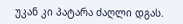უკან კი პატარა ძაღლი დგას.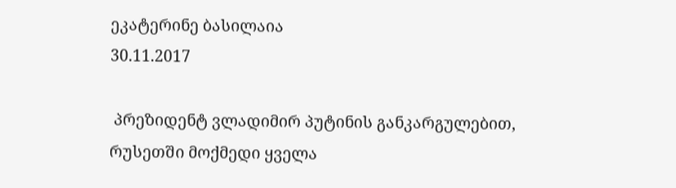ეკატერინე ბასილაია
30.11.2017

 პრეზიდენტ ვლადიმირ პუტინის განკარგულებით, რუსეთში მოქმედი ყველა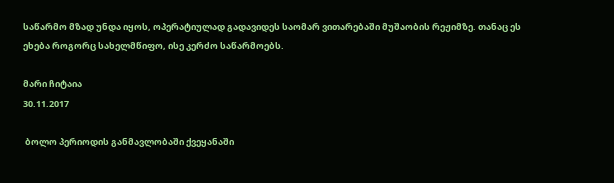საწარმო მზად უნდა იყოს, ოპერატიულად გადავიდეს საომარ ვითარებაში მუშაობის რეჟიმზე. თანაც ეს ეხება როგორც სახელმწიფო, ისე კერძო საწარმოებს.

მარი ჩიტაია
30.11.2017

 ბოლო პერიოდის განმავლობაში ქვეყანაში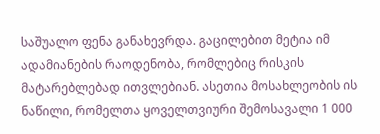საშუალო ფენა განახევრდა. გაცილებით მეტია იმ ადამიანების რაოდენობა, რომლებიც რისკის მატარებლებად ითვლებიან. ასეთია მოსახლეობის ის ნაწილი, რომელთა ყოველთვიური შემოსავალი 1 000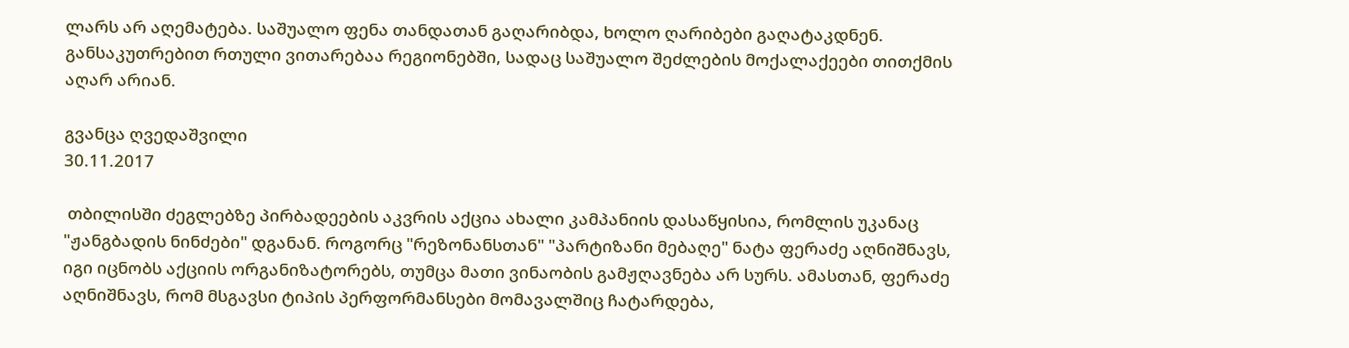ლარს არ აღემატება. საშუალო ფენა თანდათან გაღარიბდა, ხოლო ღარიბები გაღატაკდნენ. განსაკუთრებით რთული ვითარებაა რეგიონებში, სადაც საშუალო შეძლების მოქალაქეები თითქმის აღარ არიან.

გვანცა ღვედაშვილი
30.11.2017

 თბილისში ძეგლებზე პირბადეების აკვრის აქცია ახალი კამპანიის დასაწყისია, რომლის უკანაც "ჟანგბადის ნინძები" დგანან. როგორც "რეზონანსთან" "პარტიზანი მებაღე" ნატა ფერაძე აღნიშნავს, იგი იცნობს აქციის ორგანიზატორებს, თუმცა მათი ვინაობის გამჟღავნება არ სურს. ამასთან, ფერაძე აღნიშნავს, რომ მსგავსი ტიპის პერფორმანსები მომავალშიც ჩატარდება,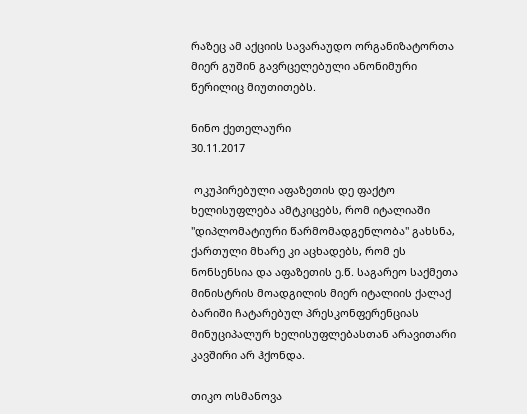რაზეც ამ აქციის სავარაუდო ორგანიზატორთა მიერ გუშინ გავრცელებული ანონიმური წერილიც მიუთითებს.

ნინო ქეთელაური
30.11.2017

 ოკუპირებული აფაზეთის დე ფაქტო ხელისუფლება ამტკიცებს, რომ იტალიაში "დიპლომატიური წარმომადგენლობა" გახსნა, ქართული მხარე კი აცხადებს, რომ ეს ნონსენსია და აფაზეთის ე.წ. საგარეო საქმეთა მინისტრის მოადგილის მიერ იტალიის ქალაქ ბარიში ჩატარებულ პრესკონფერენციას მინუციპალურ ხელისუფლებასთან არავითარი კავშირი არ ჰქონდა.

თიკო ოსმანოვა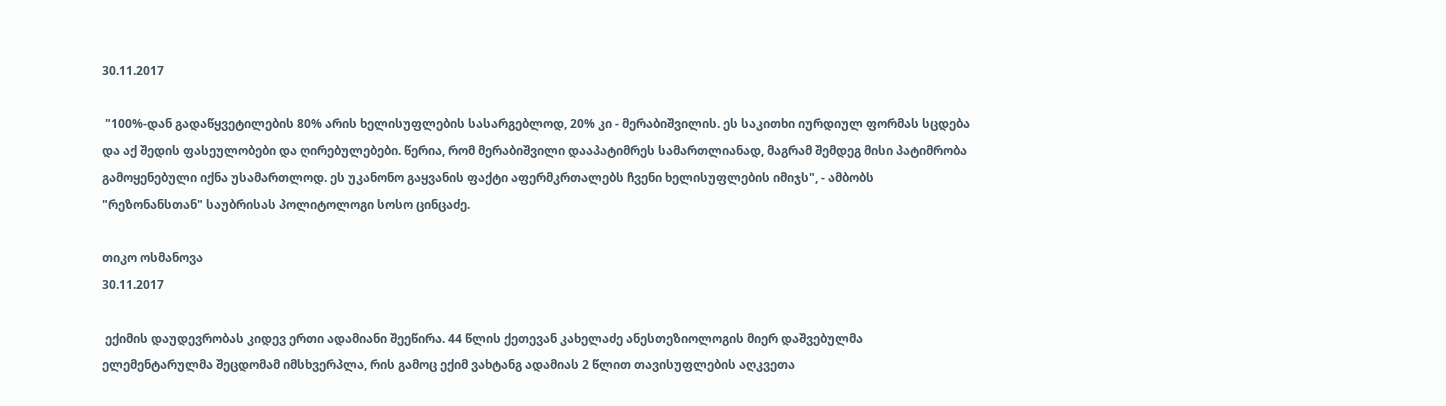30.11.2017

 "100%-დან გადაწყვეტილების 80% არის ხელისუფლების სასარგებლოდ, 20% კი - მერაბიშვილის. ეს საკითხი იურდიულ ფორმას სცდება და აქ შედის ფასეულობები და ღირებულებები. წერია, რომ მერაბიშვილი დააპატიმრეს სამართლიანად, მაგრამ შემდეგ მისი პატიმრობა გამოყენებული იქნა უსამართლოდ. ეს უკანონო გაყვანის ფაქტი აფერმკრთალებს ჩვენი ხელისუფლების იმიჯს", - ამბობს "რეზონანსთან" საუბრისას პოლიტოლოგი სოსო ცინცაძე.

თიკო ოსმანოვა
30.11.2017

 ექიმის დაუდევრობას კიდევ ერთი ადამიანი შეეწირა. 44 წლის ქეთევან კახელაძე ანესთეზიოლოგის მიერ დაშვებულმა ელემენტარულმა შეცდომამ იმსხვერპლა, რის გამოც ექიმ ვახტანგ ადამიას 2 წლით თავისუფლების აღკვეთა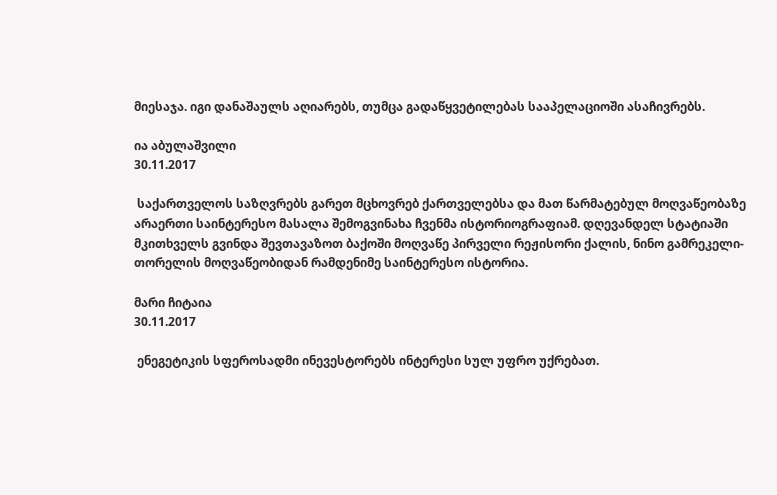მიესაჯა. იგი დანაშაულს აღიარებს, თუმცა გადაწყვეტილებას სააპელაციოში ასაჩივრებს.

ია აბულაშვილი
30.11.2017

 საქართველოს საზღვრებს გარეთ მცხოვრებ ქართველებსა და მათ წარმატებულ მოღვაწეობაზე არაერთი საინტერესო მასალა შემოგვინახა ჩვენმა ისტორიოგრაფიამ. დღევანდელ სტატიაში მკითხველს გვინდა შევთავაზოთ ბაქოში მოღვაწე პირველი რეჟისორი ქალის, ნინო გამრეკელი-თორელის მოღვაწეობიდან რამდენიმე საინტერესო ისტორია.

მარი ჩიტაია
30.11.2017

 ენეგეტიკის სფეროსადმი ინევესტორებს ინტერესი სულ უფრო უქრებათ.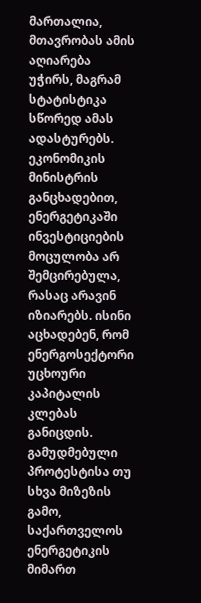მართალია, მთავრობას ამის აღიარება უჭირს, მაგრამ სტატისტიკა სწორედ ამას ადასტურებს. ეკონომიკის მინისტრის განცხადებით, ენერგეტიკაში ინვესტიციების მოცულობა არ შემცირებულა, რასაც არავინ იზიარებს. ისინი აცხადებენ, რომ ენერგოსექტორი უცხოური კაპიტალის კლებას განიცდის. გამუდმებული პროტესტისა თუ სხვა მიზეზის გამო, საქართველოს ენერგეტიკის მიმართ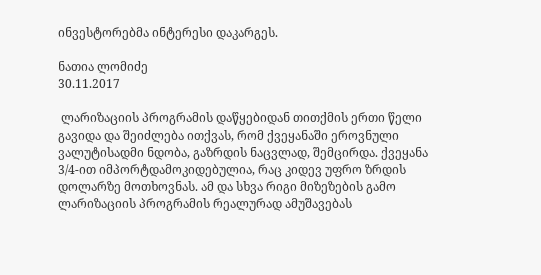ინვესტორებმა ინტერესი დაკარგეს.

ნათია ლომიძე
30.11.2017

 ლარიზაციის პროგრამის დაწყებიდან თითქმის ერთი წელი გავიდა და შეიძლება ითქვას, რომ ქვეყანაში ეროვნული ვალუტისადმი ნდობა, გაზრდის ნაცვლად, შემცირდა. ქვეყანა 3/4-ით იმპორტდამოკიდებულია, რაც კიდევ უფრო ზრდის დოლარზე მოთხოვნას. ამ და სხვა რიგი მიზეზების გამო ლარიზაციის პროგრამის რეალურად ამუშავებას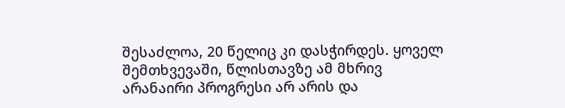შესაძლოა, 20 წელიც კი დასჭირდეს. ყოველ შემთხვევაში, წლისთავზე ამ მხრივ არანაირი პროგრესი არ არის და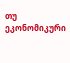თუ ეკონომიკური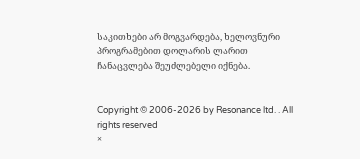საკითხები არ მოგვარდება, ხელოვნური პროგრამებით დოლარის ლარით ჩანაცვლება შეუძლებელი იქნება.


Copyright © 2006-2026 by Resonance ltd. . All rights reserved
×